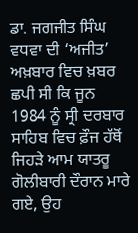ਡਾ. ਜਗਜੀਤ ਸਿੰਘ ਵਧਵਾ ਦੀ ‘ਅਜੀਤ’ ਅਖ਼ਬਾਰ ਵਿਚ ਖ਼ਬਰ ਛਪੀ ਸੀ ਕਿ ਜੂਨ 1984 ਨੂੰ ਸ੍ਰੀ ਦਰਬਾਰ ਸਾਹਿਬ ਵਿਚ ਫ਼ੌਜ ਹੱਥੋਂ ਜਿਹੜੇ ਆਮ ਯਾਤਰੂ ਗੋਲੀਬਾਰੀ ਦੌਰਾਨ ਮਾਰੇ ਗਏ, ਉਹ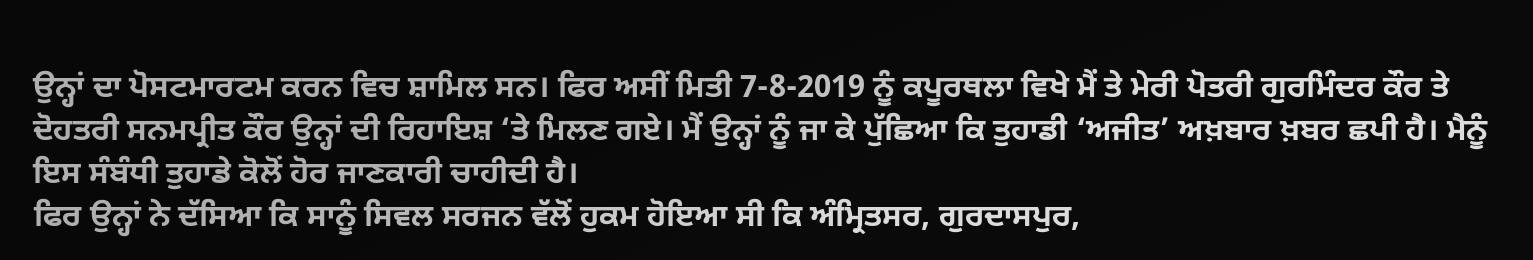ਉਨ੍ਹਾਂ ਦਾ ਪੋਸਟਮਾਰਟਮ ਕਰਨ ਵਿਚ ਸ਼ਾਮਿਲ ਸਨ। ਫਿਰ ਅਸੀਂ ਮਿਤੀ 7-8-2019 ਨੂੰ ਕਪੂਰਥਲਾ ਵਿਖੇ ਮੈਂ ਤੇ ਮੇਰੀ ਪੋਤਰੀ ਗੁਰਮਿੰਦਰ ਕੌਰ ਤੇ ਦੋਹਤਰੀ ਸਨਮਪ੍ਰੀਤ ਕੌਰ ਉਨ੍ਹਾਂ ਦੀ ਰਿਹਾਇਸ਼ ‘ਤੇ ਮਿਲਣ ਗਏ। ਮੈਂ ਉਨ੍ਹਾਂ ਨੂੰ ਜਾ ਕੇ ਪੁੱਛਿਆ ਕਿ ਤੁਹਾਡੀ ‘ਅਜੀਤ’ ਅਖ਼ਬਾਰ ਖ਼ਬਰ ਛਪੀ ਹੈ। ਮੈਨੂੰ ਇਸ ਸੰਬੰਧੀ ਤੁਹਾਡੇ ਕੋਲੋਂ ਹੋਰ ਜਾਣਕਾਰੀ ਚਾਹੀਦੀ ਹੈ।
ਫਿਰ ਉਨ੍ਹਾਂ ਨੇ ਦੱਸਿਆ ਕਿ ਸਾਨੂੰ ਸਿਵਲ ਸਰਜਨ ਵੱਲੋਂ ਹੁਕਮ ਹੋਇਆ ਸੀ ਕਿ ਅੰਮ੍ਰਿਤਸਰ, ਗੁਰਦਾਸਪੁਰ,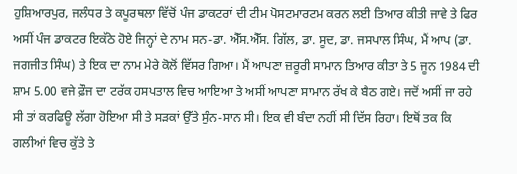ਹੁਸ਼ਿਆਰਪੁਰ, ਜਲੰਧਰ ਤੇ ਕਪੂਰਥਲਾ ਵਿੱਚੋਂ ਪੰਜ ਡਾਕਟਰਾਂ ਦੀ ਟੀਮ ਪੋਸਟਮਾਰਟਮ ਕਰਨ ਲਈ ਤਿਆਰ ਕੀਤੀ ਜਾਵੇ ਤੇ ਫਿਰ ਅਸੀਂ ਪੰਜ ਡਾਕਟਰ ਇਕੱਠੇ ਹੋਏ ਜਿਨ੍ਹਾਂ ਦੇ ਨਾਮ ਸਨ-ਡਾ. ਐੱਸ.ਐੱਸ. ਗਿੱਲ, ਡਾ. ਸੂਦ, ਡਾ. ਜਸਪਾਲ ਸਿੰਘ, ਮੈਂ ਆਪ (ਡਾ. ਜਗਜੀਤ ਸਿੰਘ) ਤੇ ਇਕ ਦਾ ਨਾਮ ਮੇਰੇ ਕੋਲੋਂ ਵਿੱਸਰ ਗਿਆ। ਮੈਂ ਆਪਣਾ ਜ਼ਰੂਰੀ ਸਾਮਾਨ ਤਿਆਰ ਕੀਤਾ ਤੇ 5 ਜੂਨ 1984 ਦੀ ਸ਼ਾਮ 5.00 ਵਜੇ ਫ਼ੌਜ ਦਾ ਟਰੱਕ ਹਸਪਤਾਲ ਵਿਚ ਆਇਆ ਤੇ ਅਸੀਂ ਆਪਣਾ ਸਾਮਾਨ ਰੱਖ ਕੇ ਬੈਠ ਗਏ। ਜਦੋਂ ਅਸੀਂ ਜਾ ਰਹੇ ਸੀ ਤਾਂ ਕਰਫਿਊ ਲੱਗਾ ਹੋਇਆ ਸੀ ਤੇ ਸੜਕਾਂ ਉੱਤੇ ਸੁੰਨ-ਸਾਨ ਸੀ। ਇਕ ਵੀ ਬੰਦਾ ਨਹੀਂ ਸੀ ਦਿੱਸ ਰਿਹਾ। ਇਥੋਂ ਤਕ ਕਿ ਗਲੀਆਂ ਵਿਚ ਕੁੱਤੇ ਤੇ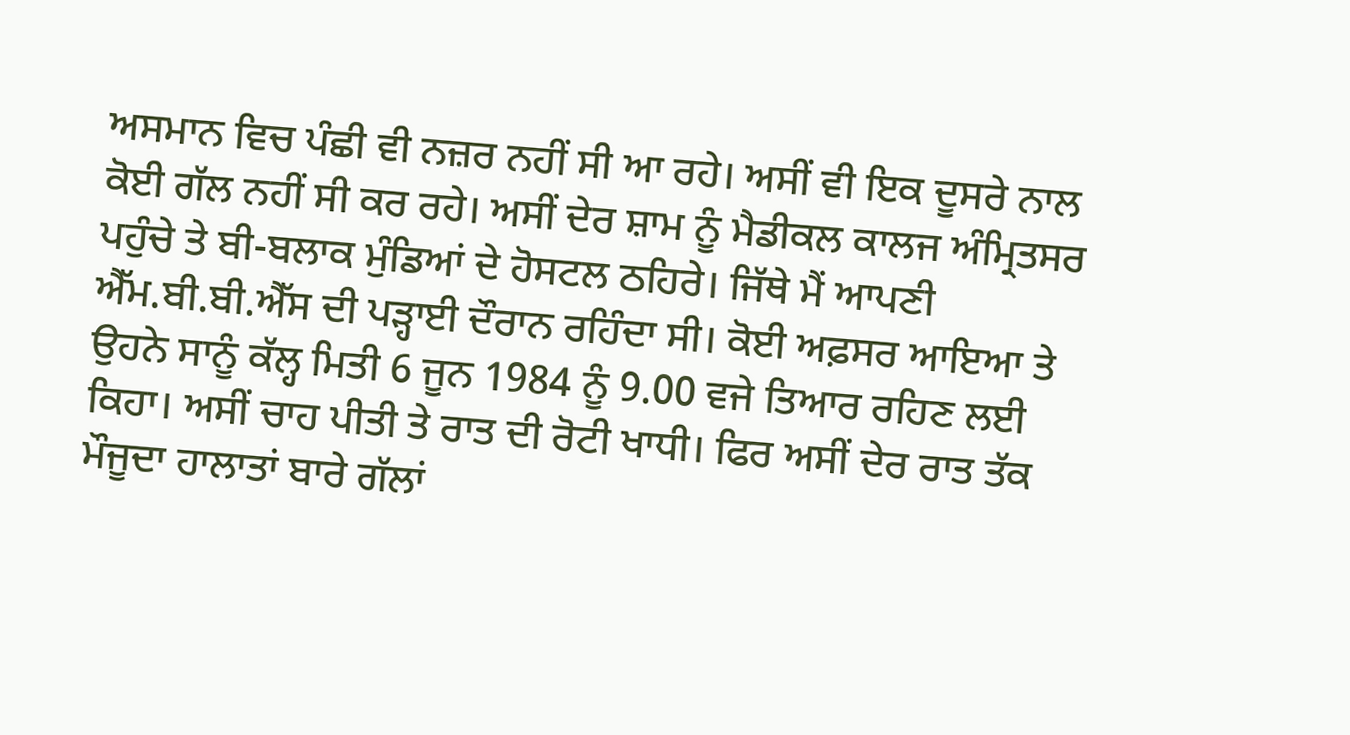ਅਸਮਾਨ ਵਿਚ ਪੰਛੀ ਵੀ ਨਜ਼ਰ ਨਹੀਂ ਸੀ ਆ ਰਹੇ। ਅਸੀਂ ਵੀ ਇਕ ਦੂਸਰੇ ਨਾਲ ਕੋਈ ਗੱਲ ਨਹੀਂ ਸੀ ਕਰ ਰਹੇ। ਅਸੀਂ ਦੇਰ ਸ਼ਾਮ ਨੂੰ ਮੈਡੀਕਲ ਕਾਲਜ ਅੰਮ੍ਰਿਤਸਰ ਪਹੁੰਚੇ ਤੇ ਬੀ-ਬਲਾਕ ਮੁੰਡਿਆਂ ਦੇ ਹੋਸਟਲ ਠਹਿਰੇ। ਜਿੱਥੇ ਮੈਂ ਆਪਣੀ ਐੱਮ.ਬੀ.ਬੀ.ਐੱਸ ਦੀ ਪੜ੍ਹਾਈ ਦੌਰਾਨ ਰਹਿੰਦਾ ਸੀ। ਕੋਈ ਅਫ਼ਸਰ ਆਇਆ ਤੇ ਉਹਨੇ ਸਾਨੂੰ ਕੱਲ੍ਹ ਮਿਤੀ 6 ਜੂਨ 1984 ਨੂੰ 9.00 ਵਜੇ ਤਿਆਰ ਰਹਿਣ ਲਈ ਕਿਹਾ। ਅਸੀਂ ਚਾਹ ਪੀਤੀ ਤੇ ਰਾਤ ਦੀ ਰੋਟੀ ਖਾਧੀ। ਫਿਰ ਅਸੀਂ ਦੇਰ ਰਾਤ ਤੱਕ ਮੌਜੂਦਾ ਹਾਲਾਤਾਂ ਬਾਰੇ ਗੱਲਾਂ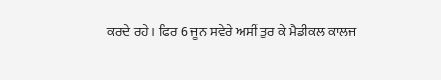ਕਰਦੇ ਰਹੇ। ਫਿਰ 6 ਜੂਨ ਸਵੇਰੇ ਅਸੀਂ ਤੁਰ ਕੇ ਮੈਡੀਕਲ ਕਾਲਜ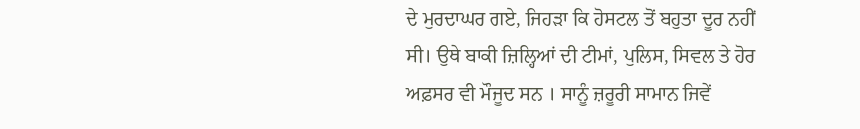ਦੇ ਮੁਰਦਾਘਰ ਗਏ, ਜਿਹੜਾ ਕਿ ਹੋਸਟਲ ਤੋਂ ਬਹੁਤਾ ਦੂਰ ਨਹੀਂ ਸੀ। ਉਥੇ ਬਾਕੀ ਜ਼ਿਲ੍ਹਿਆਂ ਦੀ ਟੀਮਾਂ, ਪੁਲਿਸ, ਸਿਵਲ ਤੇ ਹੋਰ ਅਫ਼ਸਰ ਵੀ ਮੌਜੂਦ ਸਨ । ਸਾਨੂੰ ਜ਼ਰੂਰੀ ਸਾਮਾਨ ਜਿਵੇਂ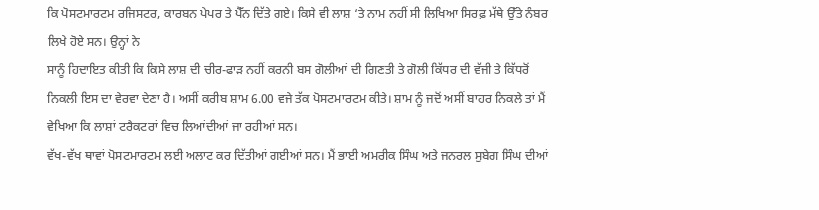ਕਿ ਪੋਸਟਮਾਰਟਮ ਰਜਿਸਟਰ, ਕਾਰਬਨ ਪੇਪਰ ਤੇ ਪੈੱਨ ਦਿੱਤੇ ਗਏ। ਕਿਸੇ ਵੀ ਲਾਸ਼ ‘ਤੇ ਨਾਮ ਨਹੀਂ ਸੀ ਲਿਖਿਆ ਸਿਰਫ਼ ਮੱਥੇ ਉੱਤੇ ਨੰਬਰ ਲਿਖੇ ਹੋਏ ਸਨ। ਉਨ੍ਹਾਂ ਨੇ
ਸਾਨੂੰ ਹਿਦਾਇਤ ਕੀਤੀ ਕਿ ਕਿਸੇ ਲਾਸ਼ ਦੀ ਚੀਰ-ਫਾੜ ਨਹੀਂ ਕਰਨੀ ਬਸ ਗੋਲੀਆਂ ਦੀ ਗਿਣਤੀ ਤੇ ਗੋਲੀ ਕਿੱਧਰ ਦੀ ਵੱਜੀ ਤੇ ਕਿੱਧਰੋਂ ਨਿਕਲੀ ਇਸ ਦਾ ਵੇਰਵਾ ਦੇਣਾ ਹੈ। ਅਸੀਂ ਕਰੀਬ ਸ਼ਾਮ 6.00 ਵਜੇ ਤੱਕ ਪੋਸਟਮਾਰਟਮ ਕੀਤੇ। ਸ਼ਾਮ ਨੂੰ ਜਦੋਂ ਅਸੀਂ ਬਾਹਰ ਨਿਕਲੇ ਤਾਂ ਮੈਂ ਵੇਖਿਆ ਕਿ ਲਾਸ਼ਾਂ ਟਰੈਕਟਰਾਂ ਵਿਚ ਲਿਆਂਦੀਆਂ ਜਾ ਰਹੀਆਂ ਸਨ।
ਵੱਖ-ਵੱਖ ਥਾਵਾਂ ਪੋਸਟਮਾਰਟਮ ਲਈ ਅਲਾਟ ਕਰ ਦਿੱਤੀਆਂ ਗਈਆਂ ਸਨ। ਮੈਂ ਭਾਈ ਅਮਰੀਕ ਸਿੰਘ ਅਤੇ ਜਨਰਲ ਸੁਬੇਗ ਸਿੰਘ ਦੀਆਂ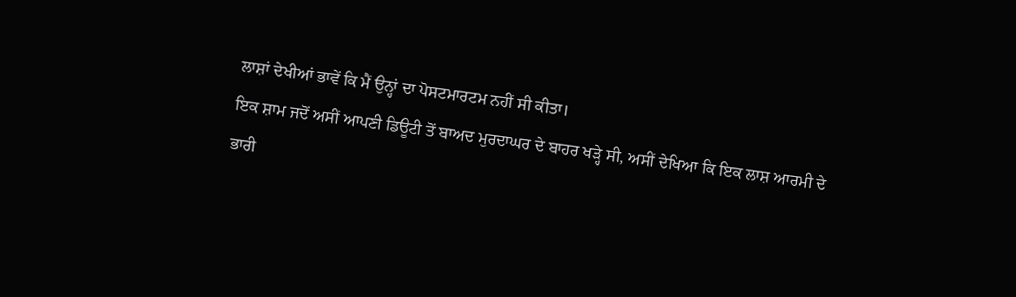ਲਾਸ਼ਾਂ ਦੇਖੀਆਂ ਭਾਵੇਂ ਕਿ ਮੈਂ ਉਨ੍ਹਾਂ ਦਾ ਪੋਸਟਮਾਰਟਮ ਨਹੀਂ ਸੀ ਕੀਤਾ।
ਇਕ ਸ਼ਾਮ ਜਦੋਂ ਅਸੀਂ ਆਪਣੀ ਡਿਊਟੀ ਤੋਂ ਬਾਅਦ ਮੁਰਦਾਘਰ ਦੇ ਬਾਹਰ ਖੜ੍ਹੇ ਸੀ, ਅਸੀਂ ਦੇਖਿਆ ਕਿ ਇਕ ਲਾਸ਼ ਆਰਮੀ ਦੇ ਭਾਰੀ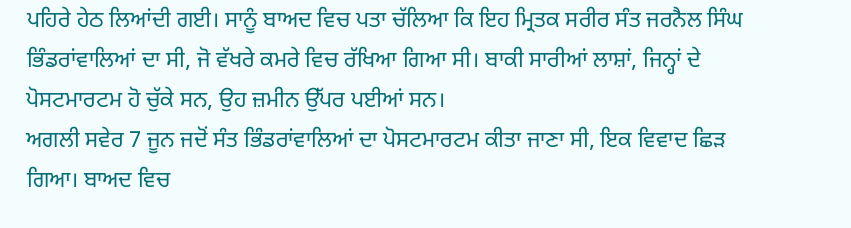ਪਹਿਰੇ ਹੇਠ ਲਿਆਂਦੀ ਗਈ। ਸਾਨੂੰ ਬਾਅਦ ਵਿਚ ਪਤਾ ਚੱਲਿਆ ਕਿ ਇਹ ਮ੍ਰਿਤਕ ਸਰੀਰ ਸੰਤ ਜਰਨੈਲ ਸਿੰਘ ਭਿੰਡਰਾਂਵਾਲਿਆਂ ਦਾ ਸੀ, ਜੋ ਵੱਖਰੇ ਕਮਰੇ ਵਿਚ ਰੱਖਿਆ ਗਿਆ ਸੀ। ਬਾਕੀ ਸਾਰੀਆਂ ਲਾਸ਼ਾਂ, ਜਿਨ੍ਹਾਂ ਦੇ ਪੋਸਟਮਾਰਟਮ ਹੋ ਚੁੱਕੇ ਸਨ, ਉਹ ਜ਼ਮੀਨ ਉੱਪਰ ਪਈਆਂ ਸਨ।
ਅਗਲੀ ਸਵੇਰ 7 ਜੂਨ ਜਦੋਂ ਸੰਤ ਭਿੰਡਰਾਂਵਾਲਿਆਂ ਦਾ ਪੋਸਟਮਾਰਟਮ ਕੀਤਾ ਜਾਣਾ ਸੀ, ਇਕ ਵਿਵਾਦ ਛਿੜ ਗਿਆ। ਬਾਅਦ ਵਿਚ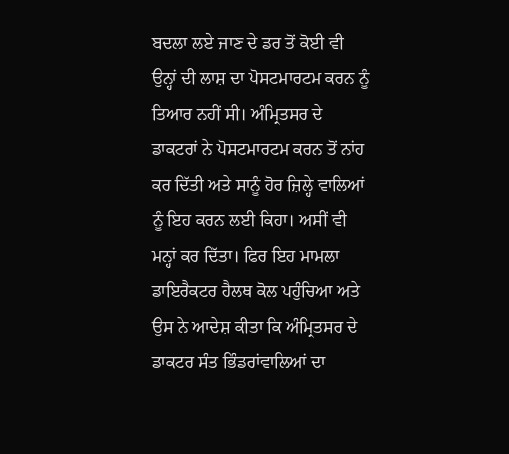ਬਦਲਾ ਲਏ ਜਾਣ ਦੇ ਡਰ ਤੋਂ ਕੋਈ ਵੀ ਉਨ੍ਹਾਂ ਦੀ ਲਾਸ਼ ਦਾ ਪੋਸਟਮਾਰਟਮ ਕਰਨ ਨੂੰ ਤਿਆਰ ਨਹੀਂ ਸੀ। ਅੰਮ੍ਰਿਤਸਰ ਦੇ ਡਾਕਟਰਾਂ ਨੇ ਪੋਸਟਮਾਰਟਮ ਕਰਨ ਤੋਂ ਨਾਂਹ ਕਰ ਦਿੱਤੀ ਅਤੇ ਸਾਨੂੰ ਹੋਰ ਜ਼ਿਲ੍ਹੇ ਵਾਲਿਆਂ ਨੂੰ ਇਹ ਕਰਨ ਲਈ ਕਿਹਾ। ਅਸੀਂ ਵੀ ਮਨ੍ਹਾਂ ਕਰ ਦਿੱਤਾ। ਫਿਰ ਇਹ ਮਾਮਲਾ ਡਾਇਰੈਕਟਰ ਹੈਲਥ ਕੋਲ ਪਹੁੰਚਿਆ ਅਤੇ ਉਸ ਨੇ ਆਦੇਸ਼ ਕੀਤਾ ਕਿ ਅੰਮ੍ਰਿਤਸਰ ਦੇ ਡਾਕਟਰ ਸੰਤ ਭਿੰਡਰਾਂਵਾਲਿਆਂ ਦਾ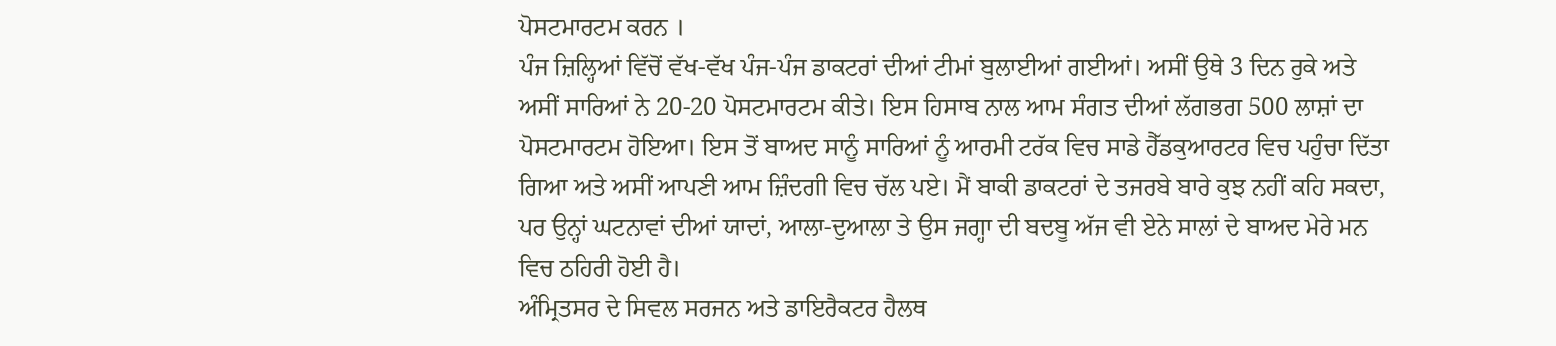ਪੋਸਟਮਾਰਟਮ ਕਰਨ ।
ਪੰਜ ਜ਼ਿਲ੍ਹਿਆਂ ਵਿੱਚੋਂ ਵੱਖ-ਵੱਖ ਪੰਜ-ਪੰਜ ਡਾਕਟਰਾਂ ਦੀਆਂ ਟੀਮਾਂ ਬੁਲਾਈਆਂ ਗਈਆਂ। ਅਸੀਂ ਉਥੇ 3 ਦਿਨ ਰੁਕੇ ਅਤੇ ਅਸੀਂ ਸਾਰਿਆਂ ਨੇ 20-20 ਪੋਸਟਮਾਰਟਮ ਕੀਤੇ। ਇਸ ਹਿਸਾਬ ਨਾਲ ਆਮ ਸੰਗਤ ਦੀਆਂ ਲੱਗਭਗ 500 ਲਾਸ਼ਾਂ ਦਾ ਪੋਸਟਮਾਰਟਮ ਹੋਇਆ। ਇਸ ਤੋਂ ਬਾਅਦ ਸਾਨੂੰ ਸਾਰਿਆਂ ਨੂੰ ਆਰਮੀ ਟਰੱਕ ਵਿਚ ਸਾਡੇ ਹੈੱਡਕੁਆਰਟਰ ਵਿਚ ਪਹੁੰਚਾ ਦਿੱਤਾ ਗਿਆ ਅਤੇ ਅਸੀਂ ਆਪਣੀ ਆਮ ਜ਼ਿੰਦਗੀ ਵਿਚ ਚੱਲ ਪਏ। ਮੈਂ ਬਾਕੀ ਡਾਕਟਰਾਂ ਦੇ ਤਜਰਬੇ ਬਾਰੇ ਕੁਝ ਨਹੀਂ ਕਹਿ ਸਕਦਾ, ਪਰ ਉਨ੍ਹਾਂ ਘਟਨਾਵਾਂ ਦੀਆਂ ਯਾਦਾਂ, ਆਲਾ-ਦੁਆਲਾ ਤੇ ਉਸ ਜਗ੍ਹਾ ਦੀ ਬਦਬੂ ਅੱਜ ਵੀ ਏਨੇ ਸਾਲਾਂ ਦੇ ਬਾਅਦ ਮੇਰੇ ਮਨ ਵਿਚ ਠਹਿਰੀ ਹੋਈ ਹੈ।
ਅੰਮ੍ਰਿਤਸਰ ਦੇ ਸਿਵਲ ਸਰਜਨ ਅਤੇ ਡਾਇਰੈਕਟਰ ਹੈਲਥ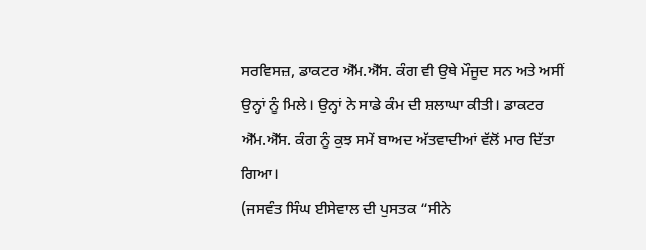ਸਰਵਿਸਜ਼, ਡਾਕਟਰ ਐੱਮ.ਐੱਸ. ਕੰਗ ਵੀ ਉਥੇ ਮੌਜੂਦ ਸਨ ਅਤੇ ਅਸੀਂ ਉਨ੍ਹਾਂ ਨੂੰ ਮਿਲੇ। ਉਨ੍ਹਾਂ ਨੇ ਸਾਡੇ ਕੰਮ ਦੀ ਸ਼ਲਾਘਾ ਕੀਤੀ। ਡਾਕਟਰ ਐੱਮ.ਐੱਸ. ਕੰਗ ਨੂੰ ਕੁਝ ਸਮੇਂ ਬਾਅਦ ਅੱਤਵਾਦੀਆਂ ਵੱਲੋਂ ਮਾਰ ਦਿੱਤਾ ਗਿਆ।
(ਜਸਵੰਤ ਸਿੰਘ ਈਸੇਵਾਲ ਦੀ ਪੁਸਤਕ “ਸੀਨੇ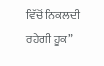ਵਿੱਚੋਂ ਨਿਕਲਦੀ ਰਹੇਗੀ ਹੂਕ”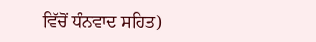ਵਿੱਚੋਂ ਧੰਨਵਾਦ ਸਹਿਤ)